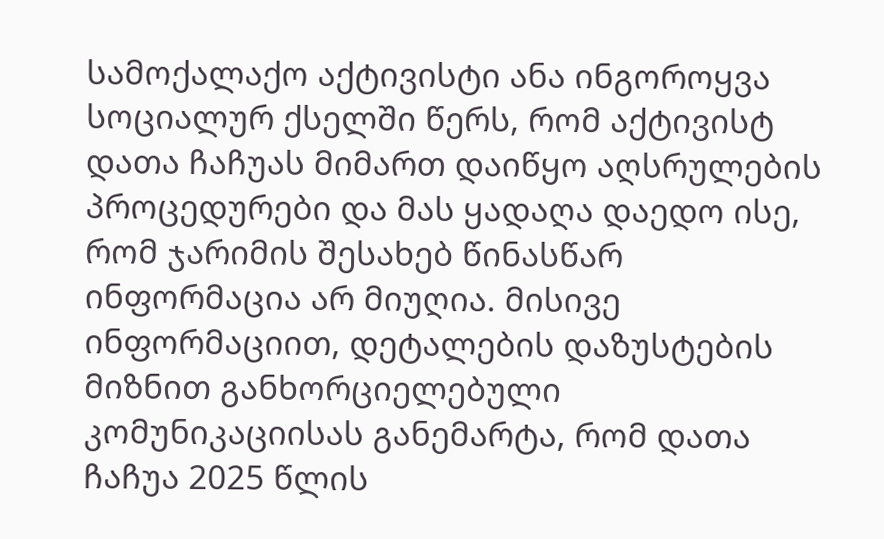სამოქალაქო აქტივისტი ანა ინგოროყვა სოციალურ ქსელში წერს, რომ აქტივისტ დათა ჩაჩუას მიმართ დაიწყო აღსრულების პროცედურები და მას ყადაღა დაედო ისე, რომ ჯარიმის შესახებ წინასწარ ინფორმაცია არ მიუღია. მისივე ინფორმაციით, დეტალების დაზუსტების მიზნით განხორციელებული კომუნიკაციისას განემარტა, რომ დათა ჩაჩუა 2025 წლის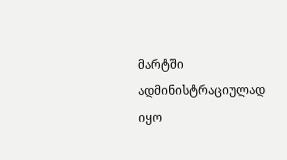მარტში ადმინისტრაციულად იყო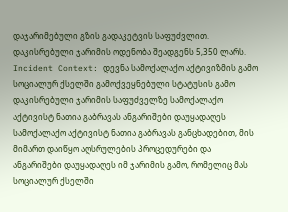დაჯარიმებული გზის გადაკეტვის საფუძვლით. დაკისრებული ჯარიმის ოდენობა შეადგენს 5,350 ლარს.
Incident Context: დევნა სამოქალაქო აქტივიზმის გამო
სოციალურ ქსელში გამოქვეყნებული სტატუსის გამო დაკისრებული ჯარიმის საფუძველზე სამოქალაქო აქტივისტ ნათია გაბრავას ანგარიშები დაუყადაღეს
სამოქალაქო აქტივისტ ნათია გაბრავას განცხადებით, მის მიმართ დაიწყო აღსრულების პროცედურები და ანგარიშები დაუყადაღეს იმ ჯარიმის გამო, რომელიც მას სოციალურ ქსელში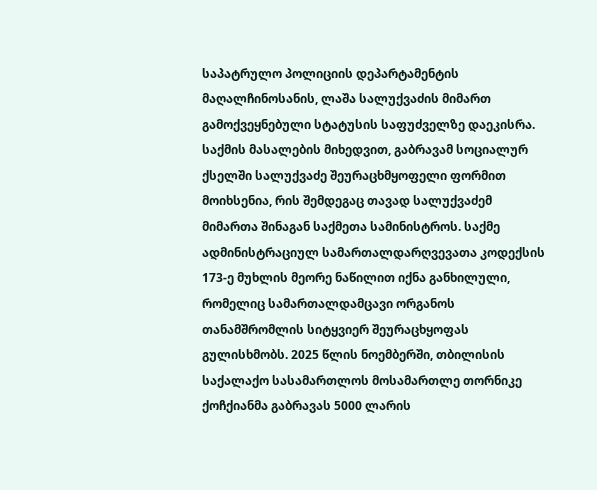საპატრულო პოლიციის დეპარტამენტის მაღალჩინოსანის, ლაშა სალუქვაძის მიმართ გამოქვეყნებული სტატუსის საფუძველზე დაეკისრა.
საქმის მასალების მიხედვით, გაბრავამ სოციალურ ქსელში სალუქვაძე შეურაცხმყოფელი ფორმით მოიხსენია, რის შემდეგაც თავად სალუქვაძემ მიმართა შინაგან საქმეთა სამინისტროს. საქმე ადმინისტრაციულ სამართალდარღვევათა კოდექსის 173-ე მუხლის მეორე ნაწილით იქნა განხილული, რომელიც სამართალდამცავი ორგანოს თანამშრომლის სიტყვიერ შეურაცხყოფას გულისხმობს. 2025 წლის ნოემბერში, თბილისის საქალაქო სასამართლოს მოსამართლე თორნიკე ქოჩქიანმა გაბრავას 5000 ლარის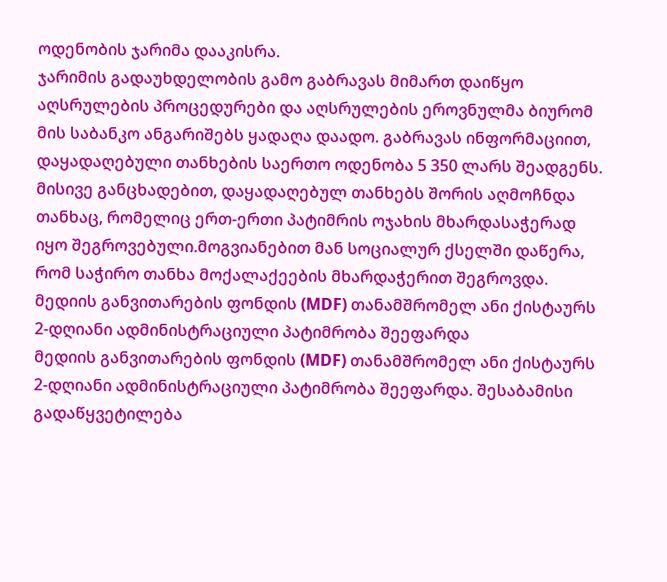ოდენობის ჯარიმა დააკისრა.
ჯარიმის გადაუხდელობის გამო გაბრავას მიმართ დაიწყო აღსრულების პროცედურები და აღსრულების ეროვნულმა ბიურომ მის საბანკო ანგარიშებს ყადაღა დაადო. გაბრავას ინფორმაციით, დაყადაღებული თანხების საერთო ოდენობა 5 350 ლარს შეადგენს. მისივე განცხადებით, დაყადაღებულ თანხებს შორის აღმოჩნდა თანხაც, რომელიც ერთ-ერთი პატიმრის ოჯახის მხარდასაჭერად იყო შეგროვებული.მოგვიანებით მან სოციალურ ქსელში დაწერა, რომ საჭირო თანხა მოქალაქეების მხარდაჭერით შეგროვდა.
მედიის განვითარების ფონდის (MDF) თანამშრომელ ანი ქისტაურს 2-დღიანი ადმინისტრაციული პატიმრობა შეეფარდა
მედიის განვითარების ფონდის (MDF) თანამშრომელ ანი ქისტაურს 2-დღიანი ადმინისტრაციული პატიმრობა შეეფარდა. შესაბამისი გადაწყვეტილება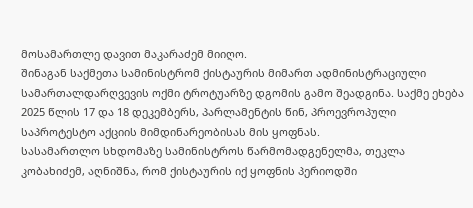მოსამართლე დავით მაკარაძემ მიიღო.
შინაგან საქმეთა სამინისტრომ ქისტაურის მიმართ ადმინისტრაციული სამართალდარღვევის ოქმი ტროტუარზე დგომის გამო შეადგინა. საქმე ეხება 2025 წლის 17 და 18 დეკემბერს, პარლამენტის წინ, პროევროპული საპროტესტო აქციის მიმდინარეობისას მის ყოფნას.
სასამართლო სხდომაზე სამინისტროს წარმომადგენელმა, თეკლა კობახიძემ, აღნიშნა, რომ ქისტაურის იქ ყოფნის პერიოდში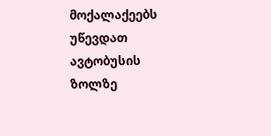მოქალაქეებს უწევდათ ავტობუსის ზოლზე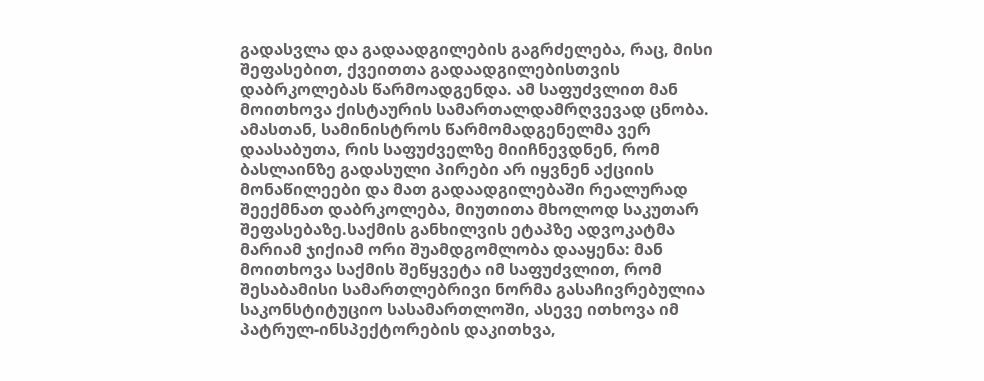გადასვლა და გადაადგილების გაგრძელება, რაც, მისი შეფასებით, ქვეითთა გადაადგილებისთვის დაბრკოლებას წარმოადგენდა. ამ საფუძვლით მან მოითხოვა ქისტაურის სამართალდამრღვევად ცნობა.
ამასთან, სამინისტროს წარმომადგენელმა ვერ დაასაბუთა, რის საფუძველზე მიიჩნევდნენ, რომ ბასლაინზე გადასული პირები არ იყვნენ აქციის მონაწილეები და მათ გადაადგილებაში რეალურად შეექმნათ დაბრკოლება, მიუთითა მხოლოდ საკუთარ შეფასებაზე.საქმის განხილვის ეტაპზე ადვოკატმა მარიამ ჯიქიამ ორი შუამდგომლობა დააყენა: მან მოითხოვა საქმის შეწყვეტა იმ საფუძვლით, რომ შესაბამისი სამართლებრივი ნორმა გასაჩივრებულია საკონსტიტუციო სასამართლოში, ასევე ითხოვა იმ პატრულ-ინსპექტორების დაკითხვა,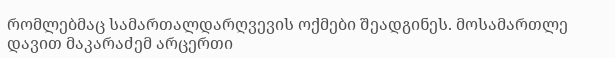რომლებმაც სამართალდარღვევის ოქმები შეადგინეს. მოსამართლე დავით მაკარაძემ არცერთი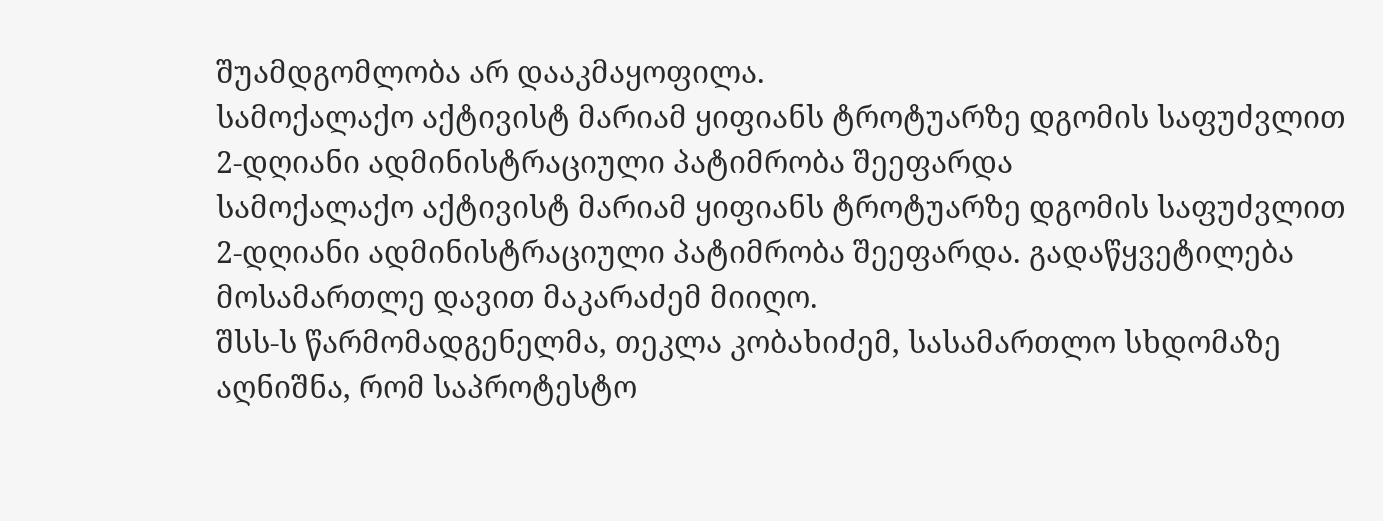შუამდგომლობა არ დააკმაყოფილა.
სამოქალაქო აქტივისტ მარიამ ყიფიანს ტროტუარზე დგომის საფუძვლით 2-დღიანი ადმინისტრაციული პატიმრობა შეეფარდა
სამოქალაქო აქტივისტ მარიამ ყიფიანს ტროტუარზე დგომის საფუძვლით 2-დღიანი ადმინისტრაციული პატიმრობა შეეფარდა. გადაწყვეტილება მოსამართლე დავით მაკარაძემ მიიღო.
შსს-ს წარმომადგენელმა, თეკლა კობახიძემ, სასამართლო სხდომაზე აღნიშნა, რომ საპროტესტო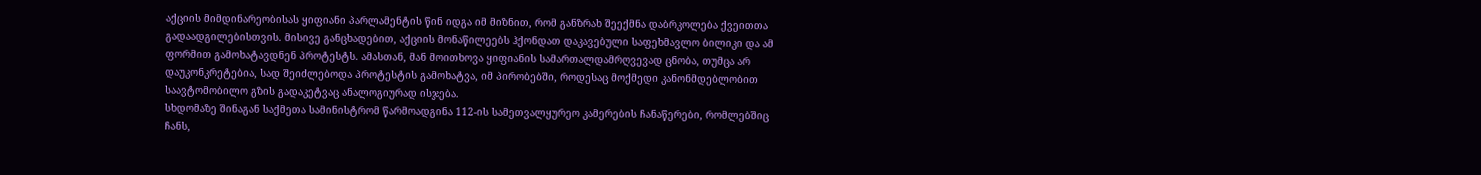აქციის მიმდინარეობისას ყიფიანი პარლამენტის წინ იდგა იმ მიზნით, რომ განზრახ შეექმნა დაბრკოლება ქვეითთა გადაადგილებისთვის. მისივე განცხადებით, აქციის მონაწილეებს ჰქონდათ დაკავებული საფეხმავლო ბილიკი და ამ ფორმით გამოხატავდნენ პროტესტს. ამასთან, მან მოითხოვა ყიფიანის სამართალდამრღვევად ცნობა, თუმცა არ დაუკონკრეტებია, სად შეიძლებოდა პროტესტის გამოხატვა, იმ პირობებში, როდესაც მოქმედი კანონმდებლობით საავტომობილო გზის გადაკეტვაც ანალოგიურად ისჯება.
სხდომაზე შინაგან საქმეთა სამინისტრომ წარმოადგინა 112-ის სამეთვალყურეო კამერების ჩანაწერები, რომლებშიც ჩანს,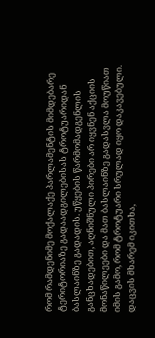რომ რამდენიმე მოქალაქე პარლამენტის მიმდებარე ტერიტორიაზე გადაადგილებისას ტროტუარიდან ბასლაინზე გადადის. უწყების წარმომადგენლის განცხადებით, აღნიშნული პირები არ იყვნენ აქციის მონაწილეები და მათ ბასლაინზე გადასვლა მოუწიათ იმის გამო, რომ ტროტუარი სრულად იყო დაკავებული.
დაცვის მხარემ იკითხა,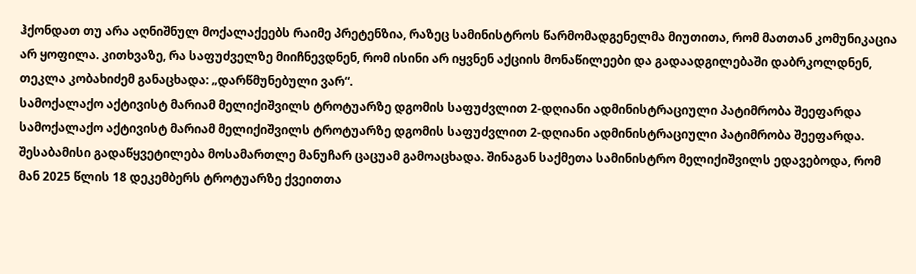ჰქონდათ თუ არა აღნიშნულ მოქალაქეებს რაიმე პრეტენზია, რაზეც სამინისტროს წარმომადგენელმა მიუთითა, რომ მათთან კომუნიკაცია არ ყოფილა. კითხვაზე, რა საფუძველზე მიიჩნევდნენ, რომ ისინი არ იყვნენ აქციის მონაწილეები და გადაადგილებაში დაბრკოლდნენ, თეკლა კობახიძემ განაცხადა: „დარწმუნებული ვარ“.
სამოქალაქო აქტივისტ მარიამ მელიქიშვილს ტროტუარზე დგომის საფუძვლით 2-დღიანი ადმინისტრაციული პატიმრობა შეეფარდა
სამოქალაქო აქტივისტ მარიამ მელიქიშვილს ტროტუარზე დგომის საფუძვლით 2-დღიანი ადმინისტრაციული პატიმრობა შეეფარდა. შესაბამისი გადაწყვეტილება მოსამართლე მანუჩარ ცაცუამ გამოაცხადა. შინაგან საქმეთა სამინისტრო მელიქიშვილს ედავებოდა, რომ მან 2025 წლის 18 დეკემბერს ტროტუარზე ქვეითთა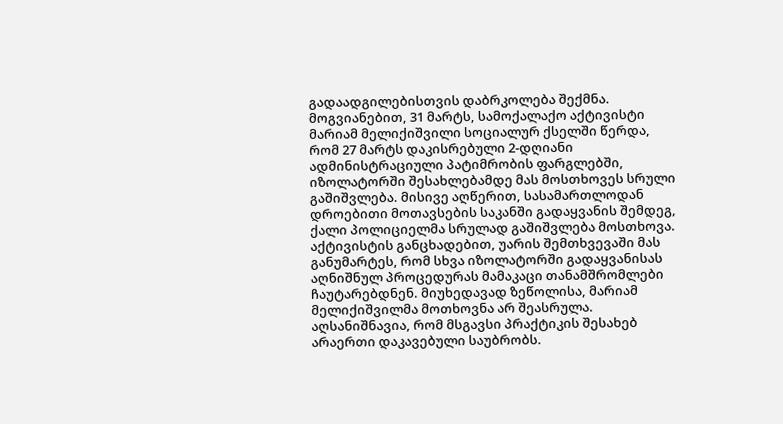გადაადგილებისთვის დაბრკოლება შექმნა.
მოგვიანებით, 31 მარტს, სამოქალაქო აქტივისტი მარიამ მელიქიშვილი სოციალურ ქსელში წერდა, რომ 27 მარტს დაკისრებული 2-დღიანი ადმინისტრაციული პატიმრობის ფარგლებში, იზოლატორში შესახლებამდე მას მოსთხოვეს სრული გაშიშვლება. მისივე აღწერით, სასამართლოდან დროებითი მოთავსების საკანში გადაყვანის შემდეგ, ქალი პოლიციელმა სრულად გაშიშვლება მოსთხოვა. აქტივისტის განცხადებით, უარის შემთხვევაში მას განუმარტეს, რომ სხვა იზოლატორში გადაყვანისას აღნიშნულ პროცედურას მამაკაცი თანამშრომლები ჩაუტარებდნენ. მიუხედავად ზეწოლისა, მარიამ მელიქიშვილმა მოთხოვნა არ შეასრულა.
აღსანიშნავია, რომ მსგავსი პრაქტიკის შესახებ არაერთი დაკავებული საუბრობს.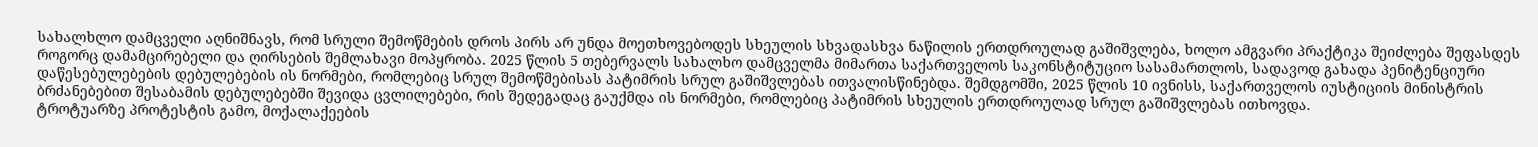სახალხლო დამცველი აღნიშნავს, რომ სრული შემოწმების დროს პირს არ უნდა მოეთხოვებოდეს სხეულის სხვადასხვა ნაწილის ერთდროულად გაშიშვლება, ხოლო ამგვარი პრაქტიკა შეიძლება შეფასდეს როგორც დამამცირებელი და ღირსების შემლახავი მოპყრობა. 2025 წლის 5 თებერვალს სახალხო დამცველმა მიმართა საქართველოს საკონსტიტუციო სასამართლოს, სადავოდ გახადა პენიტენციური დაწესებულებების დებულებების ის ნორმები, რომლებიც სრულ შემოწმებისას პატიმრის სრულ გაშიშვლებას ითვალისწინებდა. შემდგომში, 2025 წლის 10 ივნისს, საქართველოს იუსტიციის მინისტრის ბრძანებებით შესაბამის დებულებებში შევიდა ცვლილებები, რის შედეგადაც გაუქმდა ის ნორმები, რომლებიც პატიმრის სხეულის ერთდროულად სრულ გაშიშვლებას ითხოვდა.
ტროტუარზე პროტესტის გამო, მოქალაქეების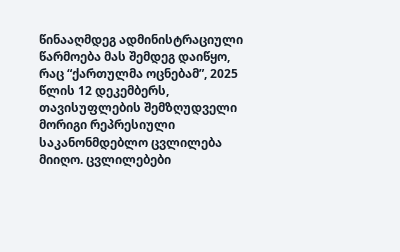წინააღმდეგ ადმინისტრაციული წარმოება მას შემდეგ დაიწყო, რაც “ქართულმა ოცნებამ”, 2025 წლის 12 დეკემბერს, თავისუფლების შემზღუდველი მორიგი რეპრესიული საკანონმდებლო ცვლილება მიიღო. ცვლილებები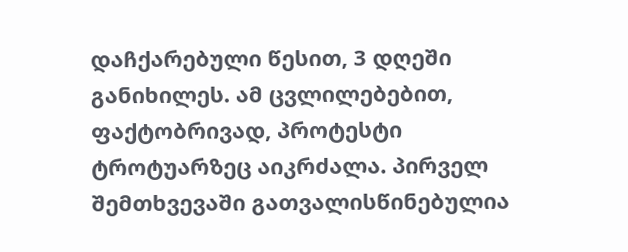დაჩქარებული წესით, 3 დღეში განიხილეს. ამ ცვლილებებით, ფაქტობრივად, პროტესტი ტროტუარზეც აიკრძალა. პირველ შემთხვევაში გათვალისწინებულია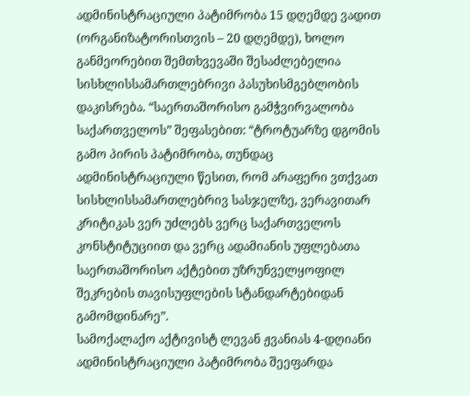ადმინისტრაციული პატიმრობა 15 დღემდე ვადით (ორგანიზატორისთვის – 20 დღემდე), ხოლო განმეორებით შემთხვევაში შესაძლებელია სისხლისსამართლებრივი პასუხისმგებლობის დაკისრება. “საერთაშორისო გამჭვირვალობა საქართველოს” შეფასებით: “ტროტუარზე დგომის გამო პირის პატიმრობა, თუნდაც ადმინისტრაციული წესით, რომ არაფერი ვთქვათ სისხლისსამართლებრივ სასჯელზე, ვერავითარ კრიტიკას ვერ უძლებს ვერც საქართველოს კონსტიტუციით და ვერც ადამიანის უფლებათა საერთაშორისო აქტებით უზრუნველყოფილ შეკრების თავისუფლების სტანდარტებიდან გამომდინარე”.
სამოქალაქო აქტივისტ ლევან ჟვანიას 4-დღიანი ადმინისტრაციული პატიმრობა შეეფარდა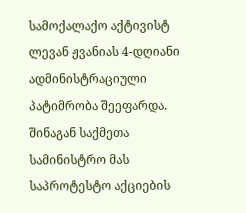სამოქალაქო აქტივისტ ლევან ჟვანიას 4-დღიანი ადმინისტრაციული პატიმრობა შეეფარდა. შინაგან საქმეთა სამინისტრო მას საპროტესტო აქციების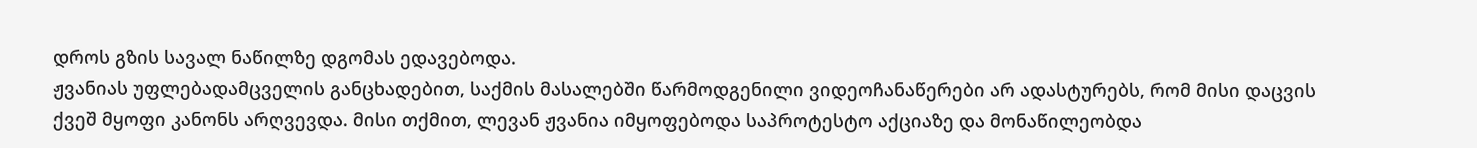დროს გზის სავალ ნაწილზე დგომას ედავებოდა.
ჟვანიას უფლებადამცველის განცხადებით, საქმის მასალებში წარმოდგენილი ვიდეოჩანაწერები არ ადასტურებს, რომ მისი დაცვის ქვეშ მყოფი კანონს არღვევდა. მისი თქმით, ლევან ჟვანია იმყოფებოდა საპროტესტო აქციაზე და მონაწილეობდა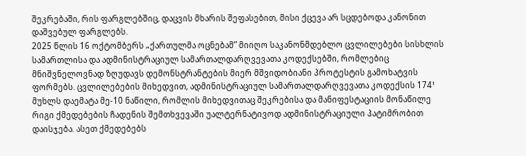შეკრებაში, რის ფარგლებშიც, დაცვის მხარის შეფასებით, მისი ქცევა არ სცდებოდა კანონით დაშვებულ ფარგლებს.
2025 წლის 16 ოქტომბერს „ქართულმა ოცნებამ” მიიღო საკანონმდებლო ცვლილებები სისხლის სამართლისა და ადმინისტრაციულ სამართალდარღვევათა კოდექსებში, რომლებიც მნიშვნელოვნად ზღუდავს დემონსტრანტების მიერ მშვიდობიანი პროტესტის გამოხატვის ფორმებს. ცვლილებების მიხედვით, ადმინისტრაციულ სამართალდარღვევათა კოდექსის 174¹ მუხლს დაემატა მე-10 ნაწილი, რომლის მიხედვითაც შეკრებისა და მანიფესტაციის მონაწილე რიგი ქმედებების ჩადენის შემთხვევაში უალტერნატივოდ ადმინისტრაციული პატიმრობით დაისჯება. ასეთ ქმედებებს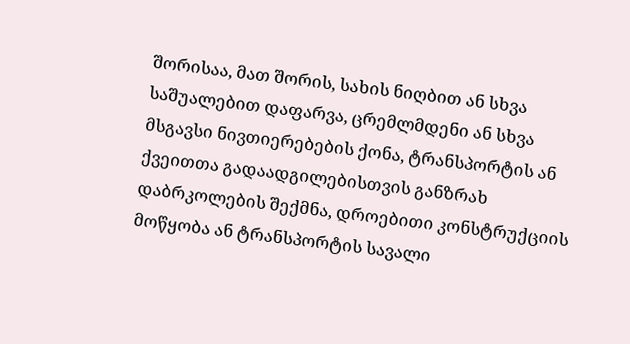შორისაა, მათ შორის, სახის ნიღბით ან სხვა საშუალებით დაფარვა, ცრემლმდენი ან სხვა მსგავსი ნივთიერებების ქონა, ტრანსპორტის ან ქვეითთა გადაადგილებისთვის განზრახ დაბრკოლების შექმნა, დროებითი კონსტრუქციის მოწყობა ან ტრანსპორტის სავალი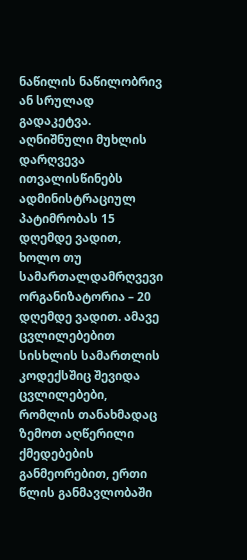ნაწილის ნაწილობრივ ან სრულად გადაკეტვა.
აღნიშნული მუხლის დარღვევა ითვალისწინებს ადმინისტრაციულ პატიმრობას 15 დღემდე ვადით, ხოლო თუ სამართალდამრღვევი ორგანიზატორია – 20 დღემდე ვადით. ამავე ცვლილებებით სისხლის სამართლის კოდექსშიც შევიდა ცვლილებები, რომლის თანახმადაც ზემოთ აღწერილი ქმედებების განმეორებით, ერთი წლის განმავლობაში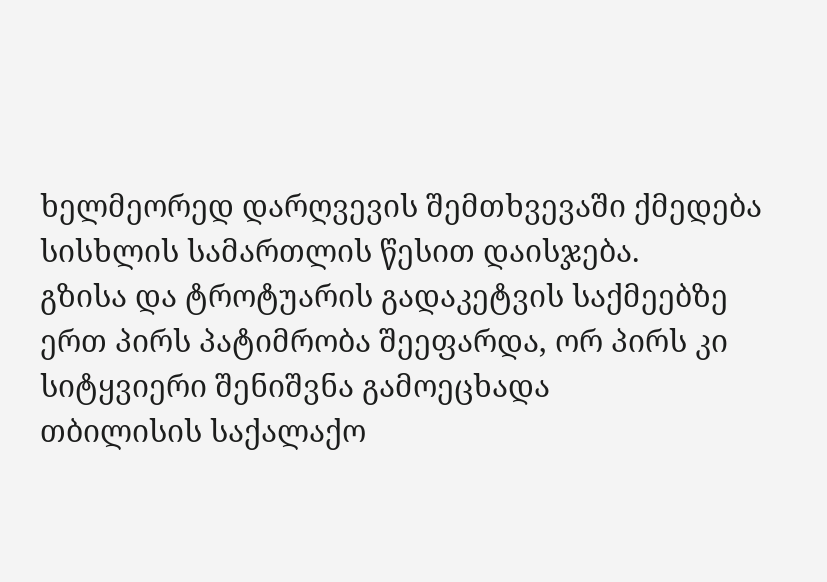ხელმეორედ დარღვევის შემთხვევაში ქმედება სისხლის სამართლის წესით დაისჯება.
გზისა და ტროტუარის გადაკეტვის საქმეებზე ერთ პირს პატიმრობა შეეფარდა, ორ პირს კი სიტყვიერი შენიშვნა გამოეცხადა
თბილისის საქალაქო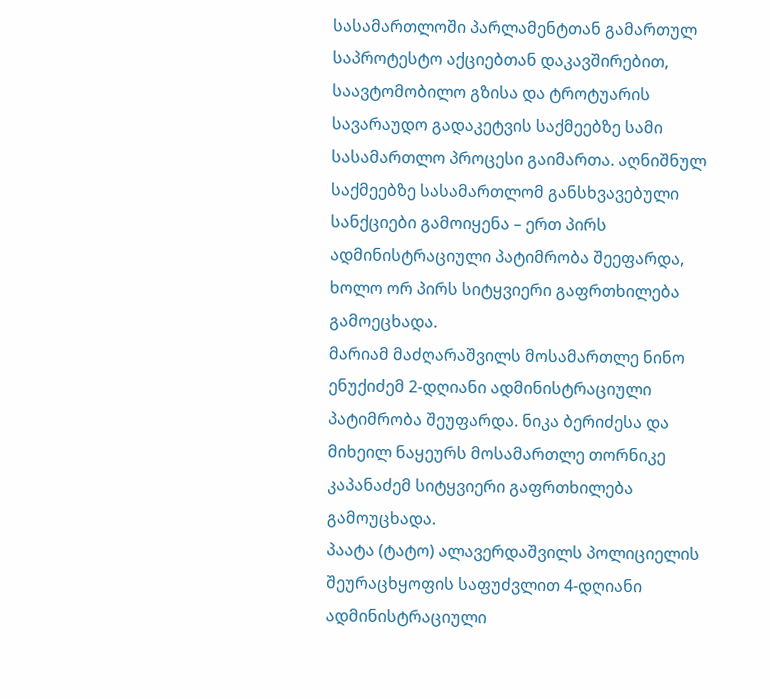სასამართლოში პარლამენტთან გამართულ საპროტესტო აქციებთან დაკავშირებით, საავტომობილო გზისა და ტროტუარის სავარაუდო გადაკეტვის საქმეებზე სამი სასამართლო პროცესი გაიმართა. აღნიშნულ საქმეებზე სასამართლომ განსხვავებული სანქციები გამოიყენა – ერთ პირს ადმინისტრაციული პატიმრობა შეეფარდა, ხოლო ორ პირს სიტყვიერი გაფრთხილება გამოეცხადა.
მარიამ მაძღარაშვილს მოსამართლე ნინო ენუქიძემ 2-დღიანი ადმინისტრაციული პატიმრობა შეუფარდა. ნიკა ბერიძესა და მიხეილ ნაყეურს მოსამართლე თორნიკე კაპანაძემ სიტყვიერი გაფრთხილება გამოუცხადა.
პაატა (ტატო) ალავერდაშვილს პოლიციელის შეურაცხყოფის საფუძვლით 4-დღიანი ადმინისტრაციული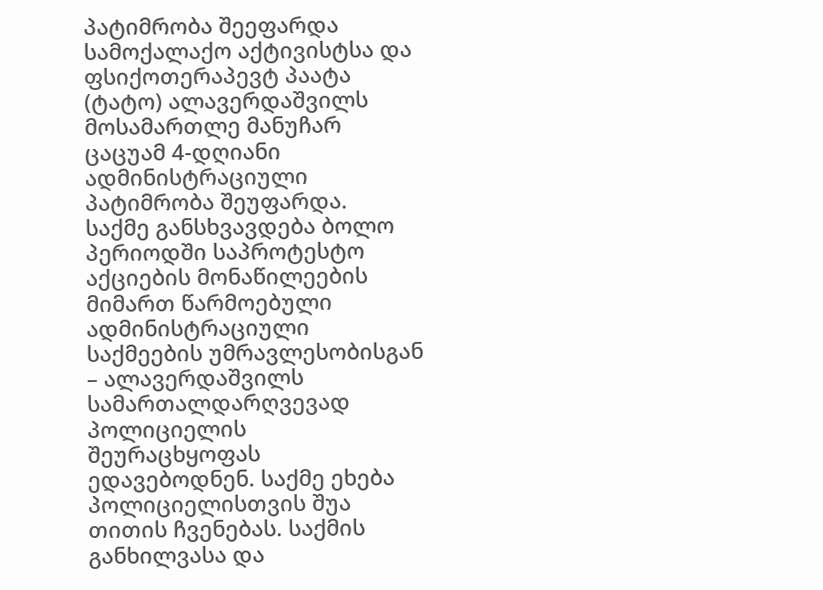პატიმრობა შეეფარდა
სამოქალაქო აქტივისტსა და ფსიქოთერაპევტ პაატა (ტატო) ალავერდაშვილს მოსამართლე მანუჩარ ცაცუამ 4-დღიანი ადმინისტრაციული პატიმრობა შეუფარდა.
საქმე განსხვავდება ბოლო პერიოდში საპროტესტო აქციების მონაწილეების მიმართ წარმოებული ადმინისტრაციული საქმეების უმრავლესობისგან – ალავერდაშვილს სამართალდარღვევად პოლიციელის შეურაცხყოფას ედავებოდნენ. საქმე ეხება პოლიციელისთვის შუა თითის ჩვენებას. საქმის განხილვასა და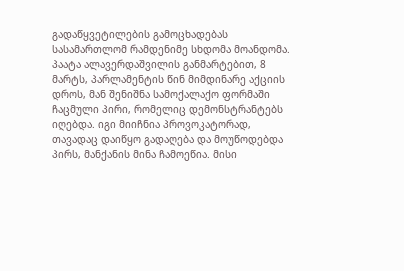გადაწყვეტილების გამოცხადებას სასამართლომ რამდენიმე სხდომა მოანდომა.
პაატა ალავერდაშვილის განმარტებით, 8 მარტს, პარლამენტის წინ მიმდინარე აქციის დროს, მან შენიშნა სამოქალაქო ფორმაში ჩაცმული პირი, რომელიც დემონსტრანტებს იღებდა. იგი მიიჩნია პროვოკატორად, თავადაც დაიწყო გადაღება და მოუწოდებდა პირს, მანქანის მინა ჩამოეწია. მისი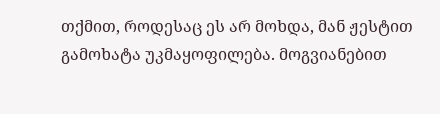თქმით, როდესაც ეს არ მოხდა, მან ჟესტით გამოხატა უკმაყოფილება. მოგვიანებით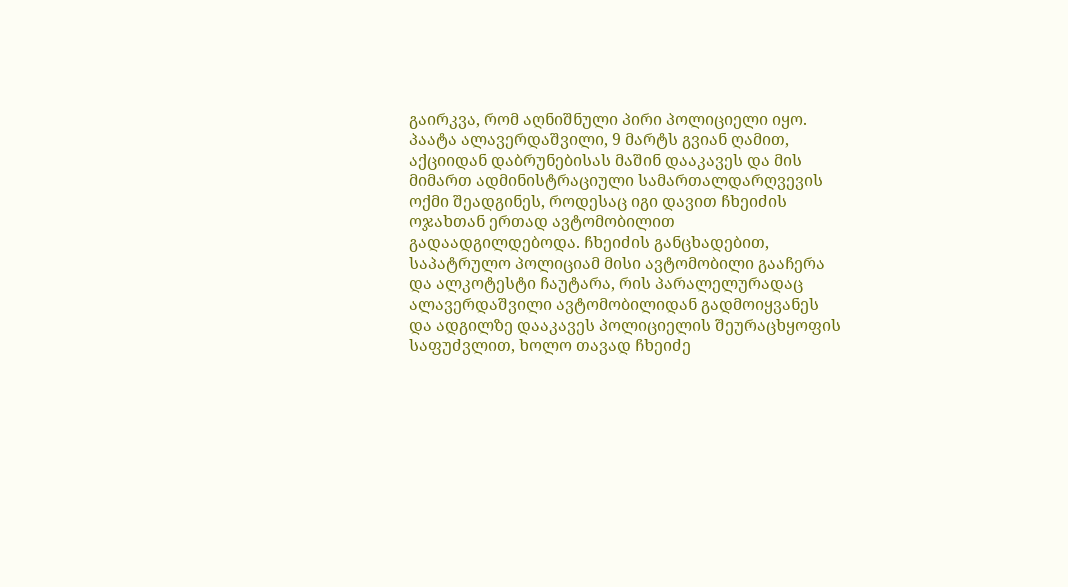გაირკვა, რომ აღნიშნული პირი პოლიციელი იყო.
პაატა ალავერდაშვილი, 9 მარტს გვიან ღამით, აქციიდან დაბრუნებისას მაშინ დააკავეს და მის მიმართ ადმინისტრაციული სამართალდარღვევის ოქმი შეადგინეს, როდესაც იგი დავით ჩხეიძის ოჯახთან ერთად ავტომობილით გადაადგილდებოდა. ჩხეიძის განცხადებით, საპატრულო პოლიციამ მისი ავტომობილი გააჩერა და ალკოტესტი ჩაუტარა, რის პარალელურადაც ალავერდაშვილი ავტომობილიდან გადმოიყვანეს და ადგილზე დააკავეს პოლიციელის შეურაცხყოფის საფუძვლით, ხოლო თავად ჩხეიძე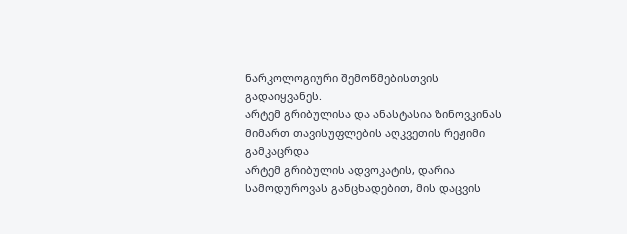ნარკოლოგიური შემოწმებისთვის გადაიყვანეს.
არტემ გრიბულისა და ანასტასია ზინოვკინას მიმართ თავისუფლების აღკვეთის რეჟიმი გამკაცრდა
არტემ გრიბულის ადვოკატის, დარია სამოდუროვას განცხადებით, მის დაცვის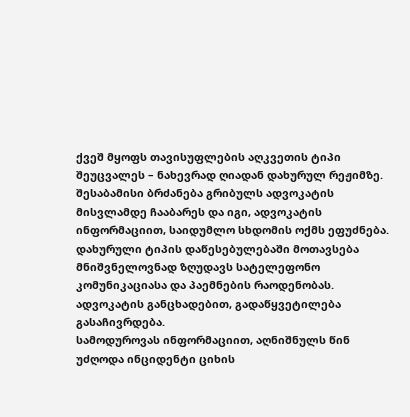ქვეშ მყოფს თავისუფლების აღკვეთის ტიპი შეუცვალეს – ნახევრად ღიადან დახურულ რეჟიმზე. შესაბამისი ბრძანება გრიბულს ადვოკატის მისვლამდე ჩააბარეს და იგი, ადვოკატის ინფორმაციით, საიდუმლო სხდომის ოქმს ეფუძნება. დახურული ტიპის დაწესებულებაში მოთავსება მნიშვნელოვნად ზღუდავს სატელეფონო კომუნიკაციასა და პაემნების რაოდენობას. ადვოკატის განცხადებით, გადაწყვეტილება გასაჩივრდება.
სამოდუროვას ინფორმაციით, აღნიშნულს წინ უძღოდა ინციდენტი ციხის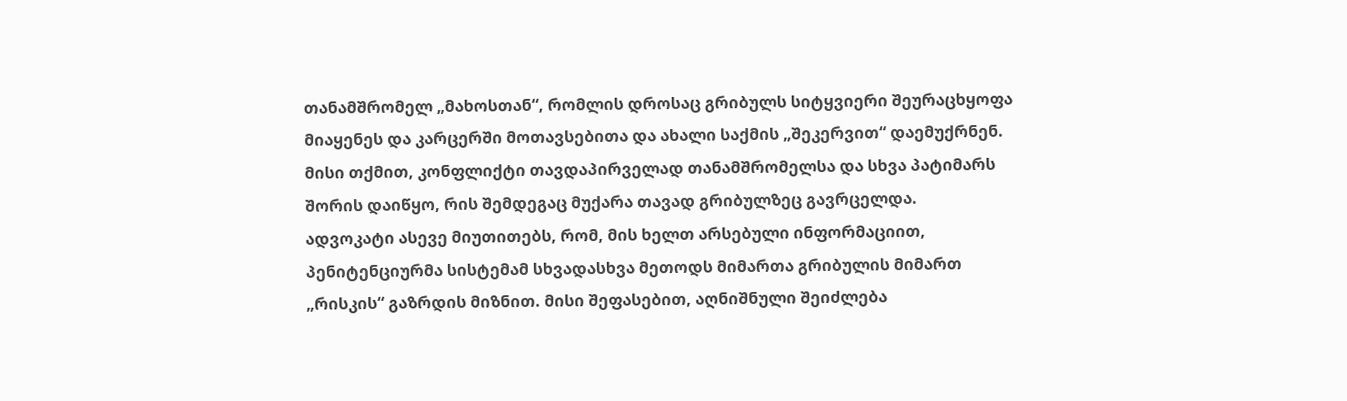თანამშრომელ „მახოსთან“, რომლის დროსაც გრიბულს სიტყვიერი შეურაცხყოფა მიაყენეს და კარცერში მოთავსებითა და ახალი საქმის „შეკერვით“ დაემუქრნენ. მისი თქმით, კონფლიქტი თავდაპირველად თანამშრომელსა და სხვა პატიმარს შორის დაიწყო, რის შემდეგაც მუქარა თავად გრიბულზეც გავრცელდა.
ადვოკატი ასევე მიუთითებს, რომ, მის ხელთ არსებული ინფორმაციით, პენიტენციურმა სისტემამ სხვადასხვა მეთოდს მიმართა გრიბულის მიმართ „რისკის“ გაზრდის მიზნით. მისი შეფასებით, აღნიშნული შეიძლება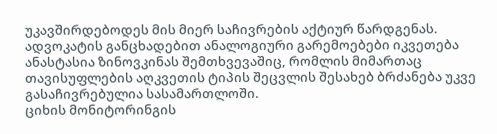უკავშირდებოდეს მის მიერ საჩივრების აქტიურ წარდგენას.
ადვოკატის განცხადებით ანალოგიური გარემოებები იკვეთება ანასტასია ზინოვკინას შემთხვევაშიც, რომლის მიმართაც თავისუფლების აღკვეთის ტიპის შეცვლის შესახებ ბრძანება უკვე გასაჩივრებულია სასამართლოში.
ციხის მონიტორინგის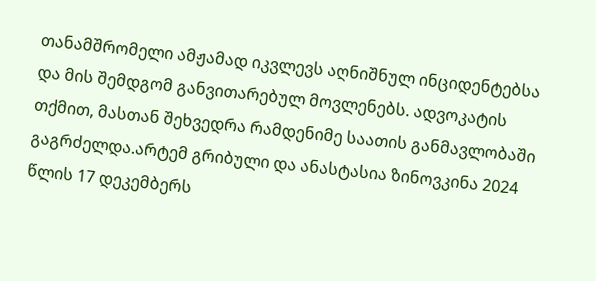თანამშრომელი ამჟამად იკვლევს აღნიშნულ ინციდენტებსა და მის შემდგომ განვითარებულ მოვლენებს. ადვოკატის თქმით, მასთან შეხვედრა რამდენიმე საათის განმავლობაში გაგრძელდა.არტემ გრიბული და ანასტასია ზინოვკინა 2024 წლის 17 დეკემბერს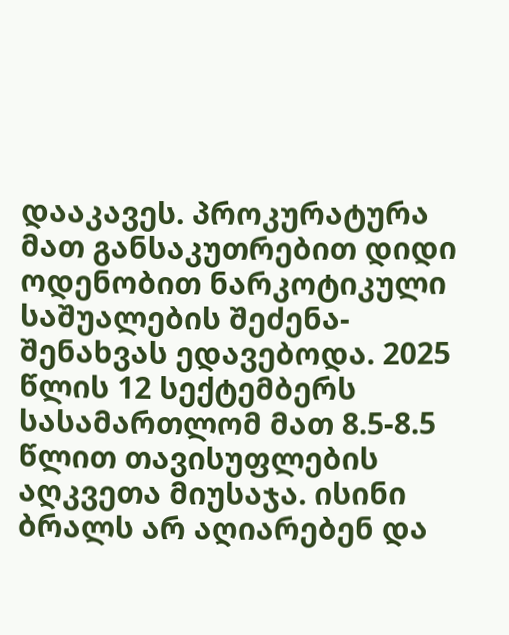დააკავეს. პროკურატურა მათ განსაკუთრებით დიდი ოდენობით ნარკოტიკული საშუალების შეძენა-შენახვას ედავებოდა. 2025 წლის 12 სექტემბერს სასამართლომ მათ 8.5-8.5 წლით თავისუფლების აღკვეთა მიუსაჯა. ისინი ბრალს არ აღიარებენ და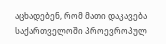აცხადებენ, რომ მათი დაკავება საქართველოში პროევროპულ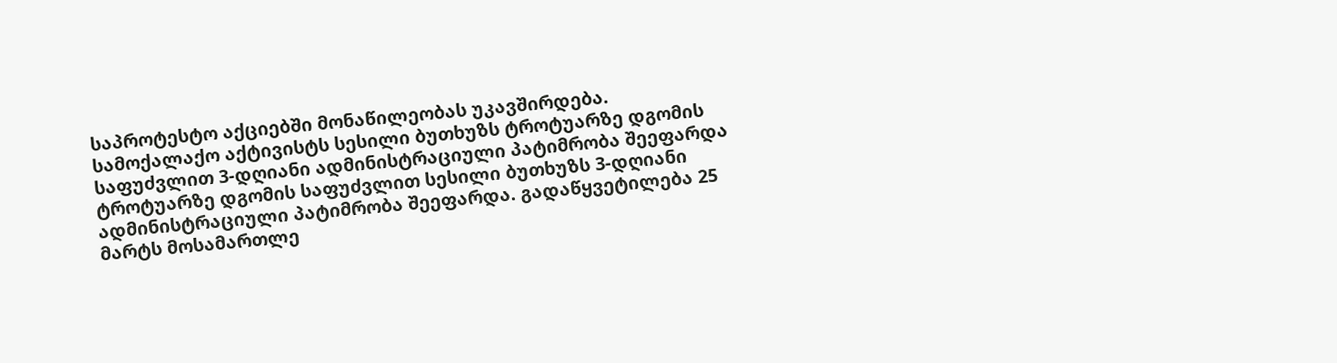საპროტესტო აქციებში მონაწილეობას უკავშირდება.
სამოქალაქო აქტივისტს სესილი ბუთხუზს ტროტუარზე დგომის საფუძვლით 3-დღიანი ადმინისტრაციული პატიმრობა შეეფარდა
ტროტუარზე დგომის საფუძვლით სესილი ბუთხუზს 3-დღიანი ადმინისტრაციული პატიმრობა შეეფარდა. გადაწყვეტილება 25 მარტს მოსამართლე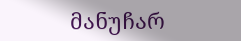მანუჩარ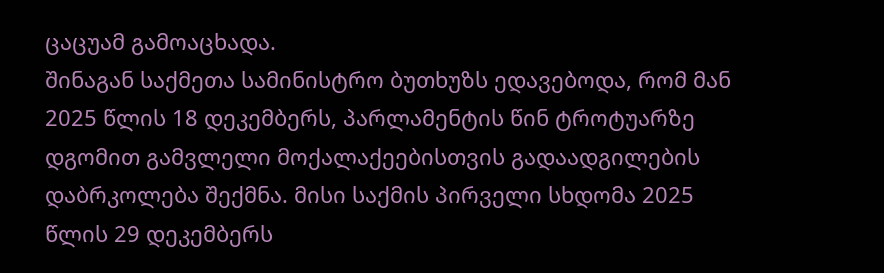ცაცუამ გამოაცხადა.
შინაგან საქმეთა სამინისტრო ბუთხუზს ედავებოდა, რომ მან 2025 წლის 18 დეკემბერს, პარლამენტის წინ ტროტუარზე დგომით გამვლელი მოქალაქეებისთვის გადაადგილების დაბრკოლება შექმნა. მისი საქმის პირველი სხდომა 2025 წლის 29 დეკემბერს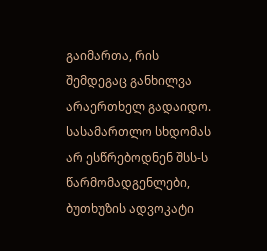გაიმართა, რის შემდეგაც განხილვა არაერთხელ გადაიდო.
სასამართლო სხდომას არ ესწრებოდნენ შსს-ს წარმომადგენლები, ბუთხუზის ადვოკატი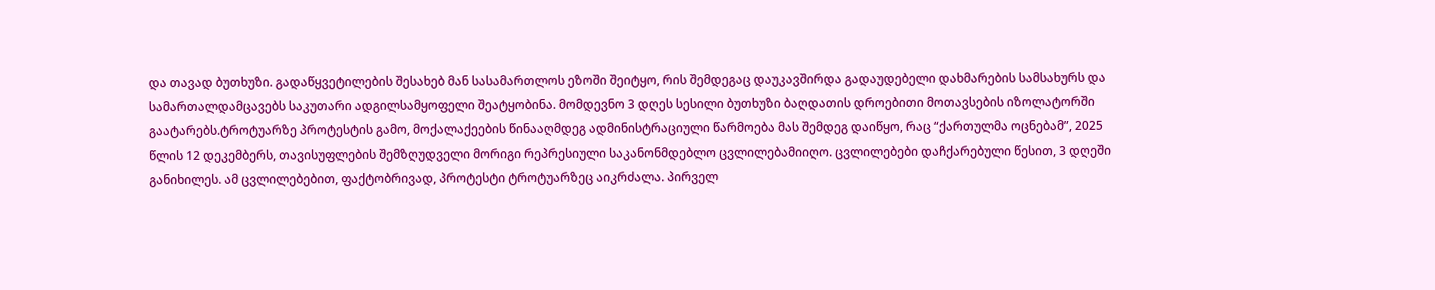და თავად ბუთხუზი. გადაწყვეტილების შესახებ მან სასამართლოს ეზოში შეიტყო, რის შემდეგაც დაუკავშირდა გადაუდებელი დახმარების სამსახურს და სამართალდამცავებს საკუთარი ადგილსამყოფელი შეატყობინა. მომდევნო 3 დღეს სესილი ბუთხუზი ბაღდათის დროებითი მოთავსების იზოლატორში გაატარებს.ტროტუარზე პროტესტის გამო, მოქალაქეების წინააღმდეგ ადმინისტრაციული წარმოება მას შემდეგ დაიწყო, რაც “ქართულმა ოცნებამ”, 2025 წლის 12 დეკემბერს, თავისუფლების შემზღუდველი მორიგი რეპრესიული საკანონმდებლო ცვლილებამიიღო. ცვლილებები დაჩქარებული წესით, 3 დღეში განიხილეს. ამ ცვლილებებით, ფაქტობრივად, პროტესტი ტროტუარზეც აიკრძალა. პირველ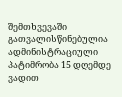შემთხვევაში გათვალისწინებულია ადმინისტრაციული პატიმრობა 15 დღემდე ვადით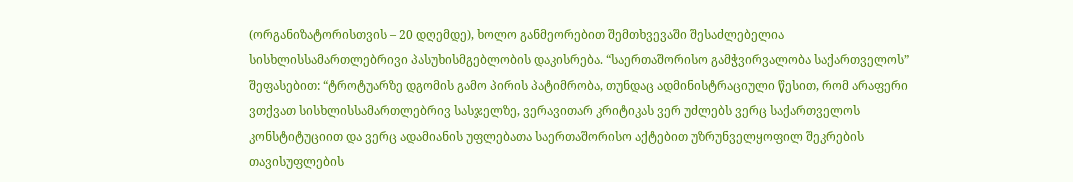(ორგანიზატორისთვის – 20 დღემდე), ხოლო განმეორებით შემთხვევაში შესაძლებელია სისხლისსამართლებრივი პასუხისმგებლობის დაკისრება. “საერთაშორისო გამჭვირვალობა საქართველოს” შეფასებით: “ტროტუარზე დგომის გამო პირის პატიმრობა, თუნდაც ადმინისტრაციული წესით, რომ არაფერი ვთქვათ სისხლისსამართლებრივ სასჯელზე, ვერავითარ კრიტიკას ვერ უძლებს ვერც საქართველოს კონსტიტუციით და ვერც ადამიანის უფლებათა საერთაშორისო აქტებით უზრუნველყოფილ შეკრების თავისუფლების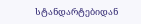სტანდარტებიდან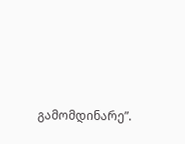გამომდინარე”.